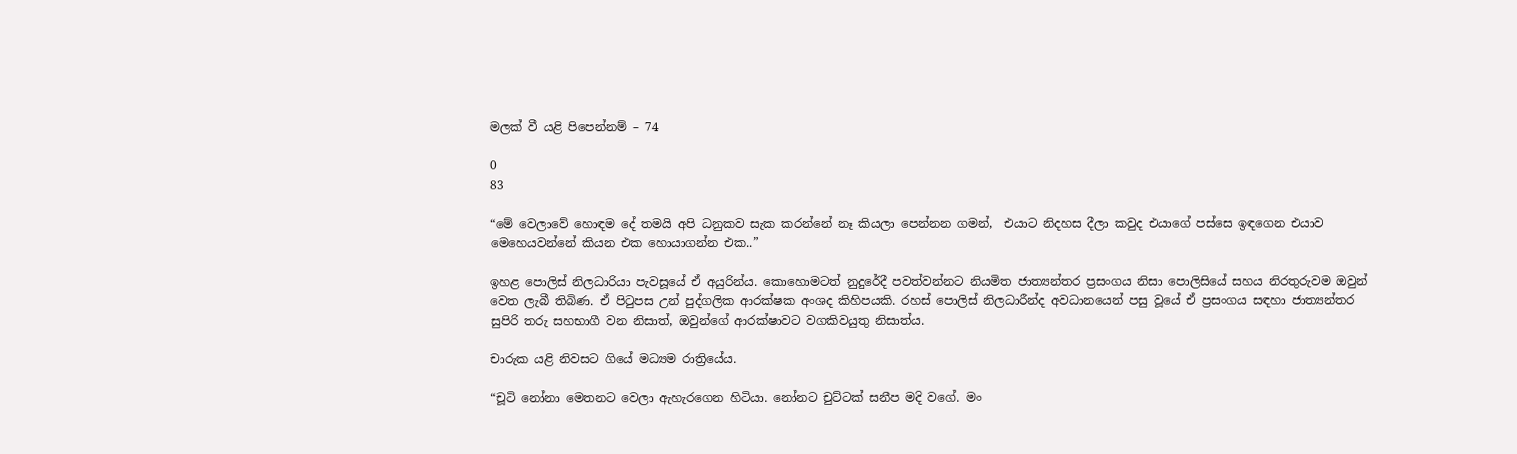මලක් වී යළි පිපෙන්නම් – 74

0
83

“මේ වෙලාවේ හොඳම දේ තමයි අපි ධනුකව සැක කරන්නේ නෑ කියලා පෙන්නන ගමන්,  එයාට නිදහස දීලා කවුද එයාගේ පස්සෙ ඉඳගෙන එයාව මෙහෙයවන්නේ කියන එක හොයාගන්න එක..”

ඉහළ පොලිස් නිලධාරියා පැවසූයේ ඒ අයුරින්ය. කොහොමටත් නුදුරේදී පවත්වන්නට නියමිත ජාත්‍යන්තර ප්‍රසංගය නිසා පොලිසියේ සහය නිරතුරුවම ඔවුන් වෙත ලැබී තිබිණ. ඒ පිටුපස උන් පුද්ගලික ආරක්ෂක අංශද කිහිපයකි. රහස් පොලිස් නිලධාරීන්ද අවධානයෙන් පසු වූයේ ඒ ප්‍රසංගය සඳහා ජාත්‍යන්තර සුපිරි තරු සහභාගී වන නිසාත්, ඔවුන්ගේ ආරක්ෂාවට වගකිවයුතු නිසාත්ය.

චාරුක යළි නිවසට ගියේ මධ්‍යම රාත්‍රියේය.

“චූටි නෝනා මෙතනට වෙලා ඇහැරගෙන හිටියා. නෝනට චුට්ටක් සනීප මදි වගේ. මං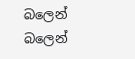බලෙන් බලෙන්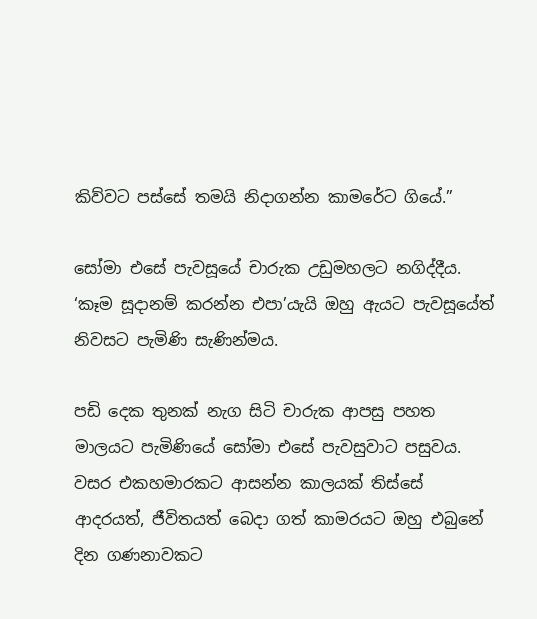කිව්වට පස්සේ තමයි නිදාගන්න කාමරේට ගියේ.”

සෝමා එසේ පැවසූයේ චාරුක උඩුමහලට නගිද්දීය. ‘කෑම සූදානම් කරන්න එපා’යැයි ඔහු ඇයට පැවසූයේත් නිවසට පැමිණි සැණින්මය.

පඩි දෙක තුනක් නැග සිටි චාරුක ආපසු පහත මාලයට පැමිණියේ සෝමා එසේ පැවසුවාට පසුවය. වසර එකහමාරකට ආසන්න කාලයක් තිස්සේ ආදරයත්, ජීවිතයත් බෙදා ගත් කාමරයට ඔහු එබුනේ දින ගණනාවකට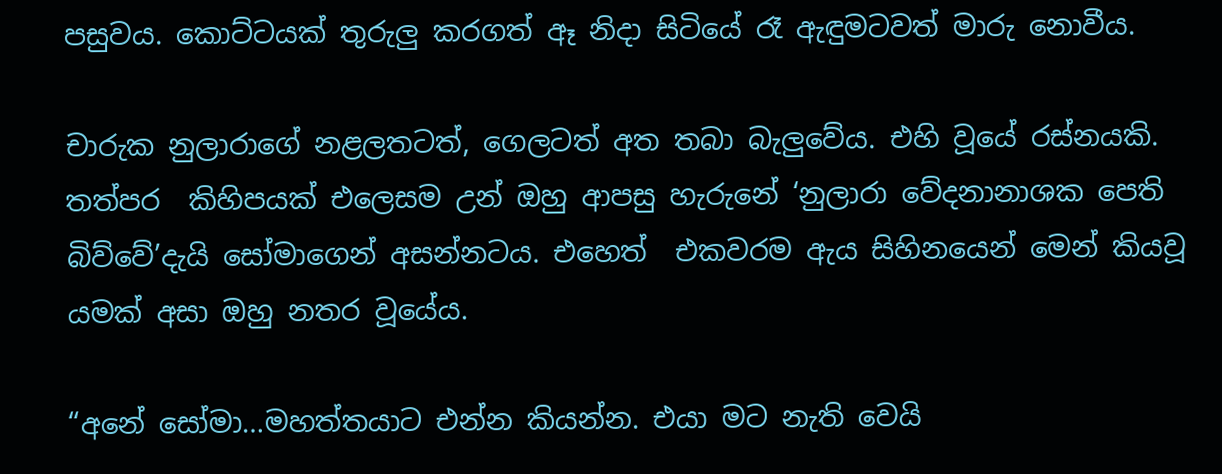පසුවය. කොට්ටයක් තුරුලු කරගත් ඈ නිදා සිටියේ රෑ ඇඳුමටවත් මාරු නොවීය.

චාරුක නුලාරාගේ නළලතටත්, ගෙලටත් අත තබා බැලුවේය. එහි වූයේ රස්නයකි. තත්පර  කිහිපයක් එලෙසම උන් ඔහු ආපසු හැරුනේ ‘නුලාරා වේදනානාශක පෙති බිව්වේ’දැයි සෝමාගෙන් අසන්නටය. එහෙත්  එකවරම ඇය සිහිනයෙන් මෙන් කියවූ යමක් අසා ඔහු නතර වූයේය.

“අනේ සෝමා…මහත්තයාට එන්න කියන්න. එයා මට නැති වෙයි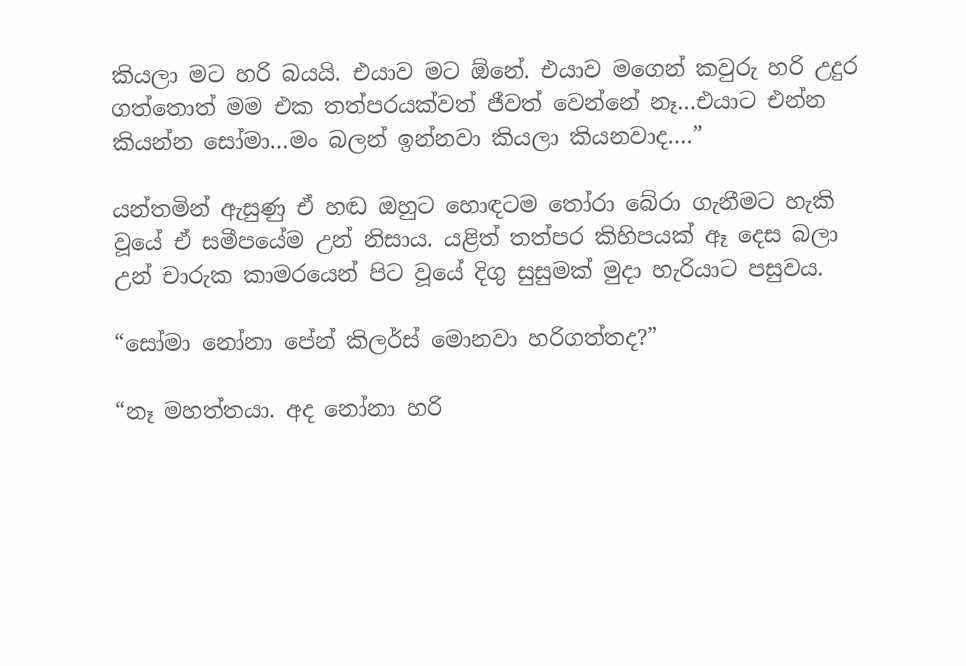කියලා මට හරි බයයි. එයාව මට ඕනේ. එයාව මගෙන් කවුරු හරි උදුර ගත්තොත් මම එක තත්පරයක්වත් ජීවත් වෙන්නේ නෑ…එයාට එන්න කියන්න සෝමා…මං බලන් ඉන්නවා කියලා කියනවාද….”

යන්තමින් ඇසුණු ඒ හඬ ඔහුට හොඳටම තෝරා බේරා ගැනීමට හැකි වූයේ ඒ සමීපයේම උන් නිසාය. යළිත් තත්පර කිහිපයක් ඈ දෙස බලා උන් චාරුක කාමරයෙන් පිට වූයේ දිගු සුසුමක් මුදා හැරියාට පසුවය.

“සෝමා නෝනා පේන් කිලර්ස් මොනවා හරිගත්තද?”

“නෑ මහත්තයා. අද නෝනා හරි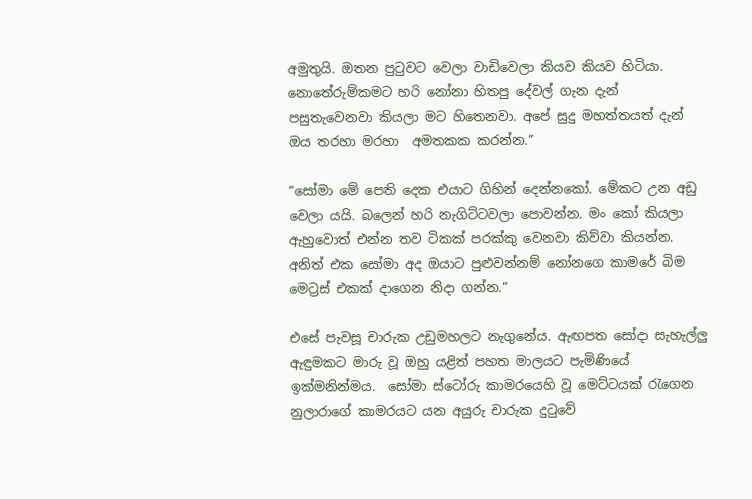අමුතුයි. ඔතන පුටුවට වෙලා වාඩිවෙලා කියව කියව හිටියා. නොතේරුම්කමට හරි නෝනා හිතපු දේවල් ගැන දැන් පසුතැවෙනවා කියලා මට හිතෙනවා. අපේ සුදු මහත්තයත් දැන් ඔය තරහා මරහා  අමතකක කරන්න.”

“සෝමා මේ පෙති දෙක එයාට ගිහින් දෙන්නකෝ. මේකට උන අඩු වෙලා යයි. බලෙන් හරි නැගිට්ටවලා පොවන්න. මං කෝ කියලා ඇහුවොත් එන්න තව ටිකක් පරක්කු වෙනවා කිව්වා කියන්න. අනිත් එක සෝමා අද ඔයාට පුළුවන්නම් නෝනගෙ කාමරේ බිම  මෙට්‍රස් එකක් දාගෙන නිදා ගන්න.”

එසේ පැවසූ චාරුක උඩුමහලට නැගුනේය. ඇඟපත සෝදා සැහැල්ලු ඇඳුමකට මාරු වූ ඔහු යළිත් පහත මාලයට පැමිණියේ ඉක්මනින්මය.  සෝමා ස්ටෝරු කාමරයෙහි වූ මෙට්ටයක් රැගෙන නුලාරාගේ කාමරයට යන අයුරු චාරුක දුටුවේ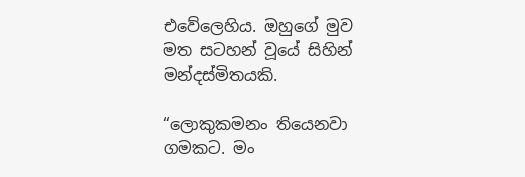එවේලෙහිය. ඔහුගේ මුව මත සටහන් වූයේ සිහින් මන්දස්මිතයකි.

“ලොකුකමනං තියෙනවා ගමකට. මං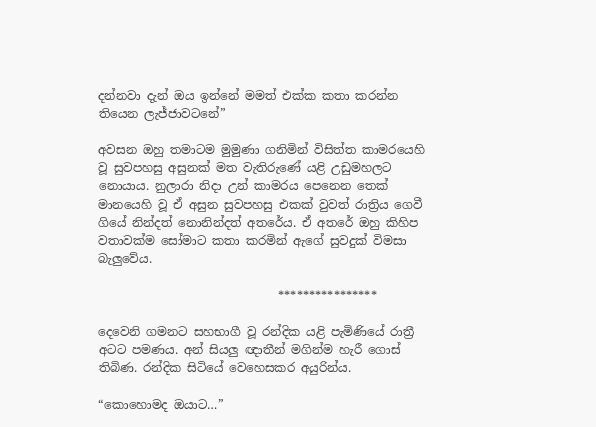දන්නවා දැන් ඔය ඉන්නේ මමත් එක්ක කතා කරන්න තියෙන ලැජ්ජාවටනේ”

අවසන ඔහු තමාටම මුමුණා ගනිමින් විසිත්ත කාමරයෙහි වූ සුවපහසු අසුනක් මත වැතිරුණේ යළි උඩුමහලට නොයාය. නුලාරා නිදා උන් කාමරය පෙනෙන තෙක් මානයෙහි වූ ඒ අසුන සුවපහසු එකක් වුවත් රාත්‍රිය ගෙවී ගියේ නින්දත් නොනින්දත් අතරේය. ඒ අතරේ ඔහු කිහිප වතාවක්ම සෝමාට කතා කරමින් ඇගේ සුවදුක් විමසා බැලුවේය.

                              ****************

දෙවෙනි ගමනට සහභාගී වූ රන්දික යළි පැමිණියේ රාත්‍රී අටට පමණය. අන් සියලු ඥාතීන් මගින්ම හැරී ගොස් තිබිණ. රන්දික සිටියේ වෙහෙසකර අයුරින්ය.

“කොහොමද ඔයාට…”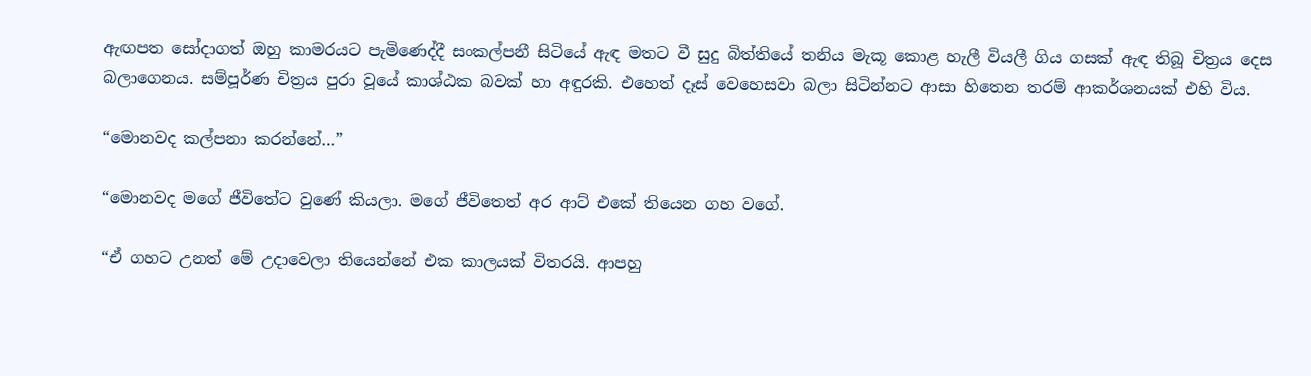ඇඟපත සෝදාගත් ඔහු කාමරයට පැමිණෙද්දී සංකල්පනී සිටියේ ඇඳ මතට වී සුදු බිත්තියේ තනිය මැකූ කොළ හැලී වියලී ගිය ගසක් ඇඳ තිබූ චිත්‍රය දෙස බලාගෙනය. සම්පූර්ණ චිත්‍රය පුරා වූයේ කාශ්ඨක බවක් හා අඳුරකි. එහෙත් දෑස් වෙහෙසවා බලා සිටින්නට ආසා හිතෙන තරම් ආකර්ශනයක් එහි විය.

“මොනවද කල්පනා කරන්නේ…”

“මොනවද මගේ ජීවිතේට වුණේ කියලා. මගේ ජීවිතෙත් අර ආට් එකේ තියෙන ගහ වගේ.

“ඒ ගහට උනත් මේ උදාවෙලා තියෙන්නේ එක කාලයක් විතරයි. ආපහු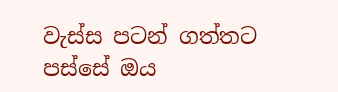වැස්ස පටන් ගත්තට පස්සේ ඔය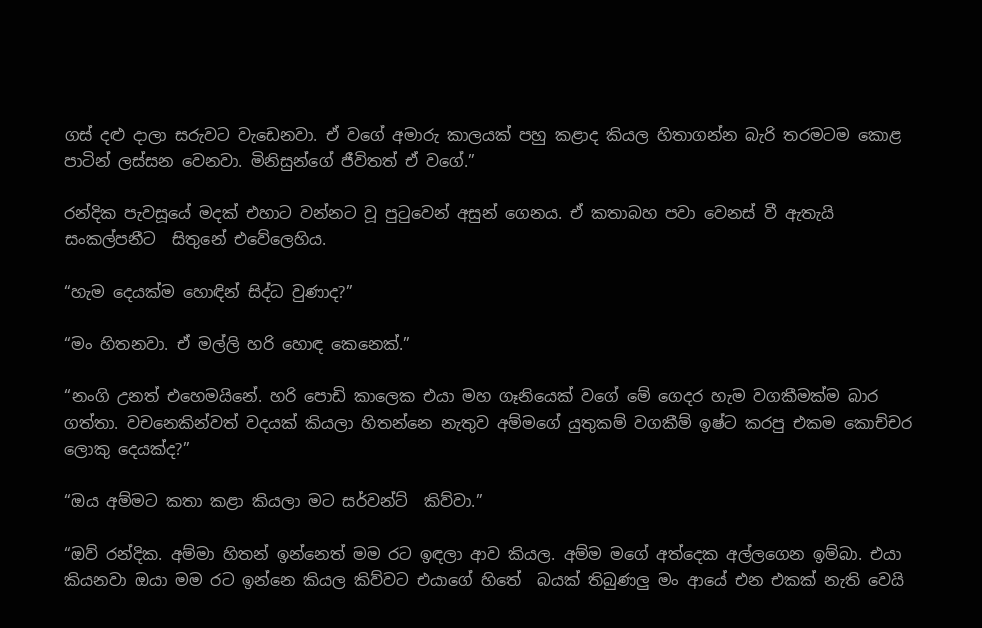ගස් දළු දාලා සරුවට වැඩෙනවා. ඒ වගේ අමාරු කාලයක් පහු කළාද කියල හිතාගන්න බැරි තරමටම කොළ පාටින් ලස්සන වෙනවා. මිනිසුන්ගේ ජීවිතත් ඒ වගේ.”

රන්දික පැවසූයේ මදක් එහාට වන්නට වූ පුටුවෙන් අසුන් ගෙනය. ඒ කතාබහ පවා වෙනස් වී ඇතැයි සංකල්පනීට  සිතුනේ එවේලෙහිය.

“හැම දෙයක්ම හොඳින් සිද්ධ වුණාද?”

“මං හිතනවා. ඒ මල්ලි හරි හොඳ කෙනෙක්.”

“නංගි උනත් එහෙමයිනේ. හරි පොඩි කාලෙක එයා මහ ගෑනියෙක් වගේ මේ ගෙදර හැම වගකීමක්ම බාර ගත්තා. වචනෙකින්වත් වදයක් කියලා හිතන්නෙ නැතුව අම්මගේ යුතුකම් වගකීම් ඉෂ්ට කරපු එකම කොච්චර ලොකු දෙයක්ද?”

“ඔය අම්මට කතා කළා කියලා මට සර්වන්ට්  කිව්වා.”

“ඔව් රන්දික. අම්මා හිතන් ඉන්නෙත් මම රට ඉඳලා ආව කියල. අම්ම මගේ අත්දෙක අල්ලගෙන ඉම්බා. එයා කියනවා ඔයා මම රට ඉන්නෙ කියල කිව්වට එයාගේ හිතේ  බයක් තිබුණලු මං ආයේ එන එකක් නැති වෙයි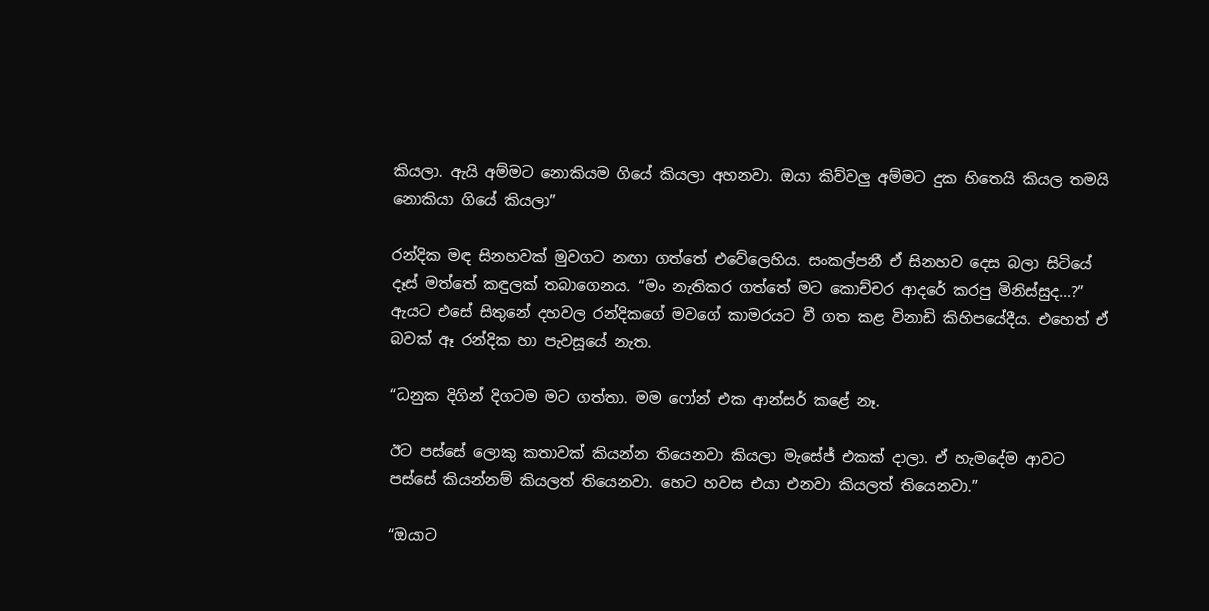කියලා. ඇයි අම්මට නොකියම ගියේ කියලා අහනවා. ඔයා කිව්වලු අම්මට දුක හිතෙයි කියල තමයි නොකියා ගියේ කියලා”

රන්දික මඳ සිනහවක් මුවගට නඟා ගත්තේ එවේලෙහිය. සංකල්පනී ඒ සිනහව දෙස බලා සිටියේ දෑස් මත්තේ කඳුලක් තබාගෙනය. “මං නැතිකර ගත්තේ මට කොච්චර ආදරේ කරපු මිනිස්සුද…?” ඇයට එසේ සිතුනේ දහවල රන්දිකගේ මවගේ කාමරයට වී ගත කළ විනාඩි කිහිපයේදීය. එහෙත් ඒ බවක් ඈ රන්දික හා පැවසූයේ නැත.

“ධනුක දිගින් දිගටම මට ගත්තා. මම ෆෝන් එක ආන්සර් කළේ නෑ.

ඊට පස්සේ ලොකු කතාවක් කියන්න තියෙනවා කියලා මැසේජ් එකක් දාලා. ඒ හැමදේම ආවට පස්සේ කියන්නම් කියලත් තියෙනවා. හෙට හවස එයා එනවා කියලත් තියෙනවා.”

“ඔයාට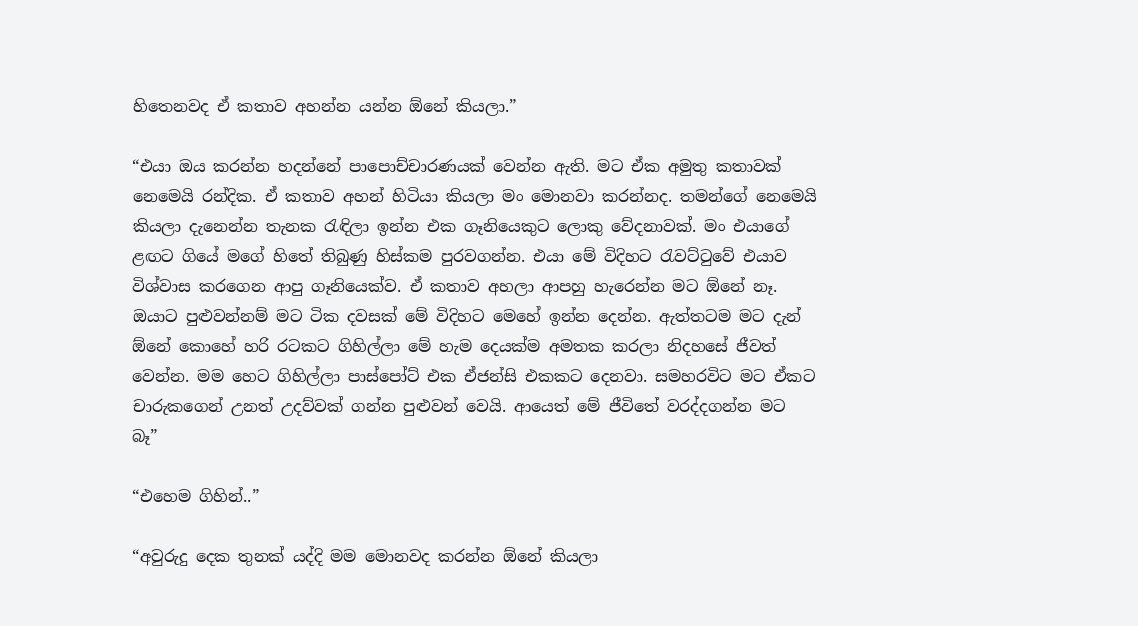හිතෙනවද ඒ කතාව අහන්න යන්න ඕනේ කියලා.”

“එයා ඔය කරන්න හදන්නේ පාපොච්චාරණයක් වෙන්න ඇති. මට ඒක අමුතු කතාවක් නෙමෙයි රන්දික. ඒ කතාව අහන් හිටියා කියලා මං මොනවා කරන්නද. තමන්ගේ නෙමෙයි කියලා දැනෙන්න තැනක රැඳිලා ඉන්න එක ගෑනියෙකුට ලොකු වේදනාවක්. මං එයාගේ ළඟට ගියේ මගේ හිතේ තිබුණු හිස්කම පුරවගන්න. එයා මේ විදිහට රැවට්ටුවේ එයාව විශ්වාස කරගෙන ආපු ගෑනියෙක්ව. ඒ කතාව අහලා ආපහු හැරෙන්න මට ඕනේ නෑ. ඔයාට පුළුවන්නම් මට ටික දවසක් මේ විදිහට මෙහේ ඉන්න දෙන්න. ඇත්තටම මට දැන් ඕනේ කොහේ හරි රටකට ගිහිල්ලා මේ හැම දෙයක්ම අමතක කරලා නිදහසේ ජීවත් වෙන්න. මම හෙට ගිහිල්ලා පාස්පෝට් එක ඒජන්සි එකකට දෙනවා. සමහරවිට මට ඒකට චාරුකගෙන් උනත් උදව්වක් ගන්න පුළුවන් වෙයි. ආයෙත් මේ ජීවිතේ වරද්දගන්න මට බෑ”

“එහෙම ගිහින්..”

“අවුරුදු දෙක තුනක් යද්දි මම මොනවද කරන්න ඕනේ කියලා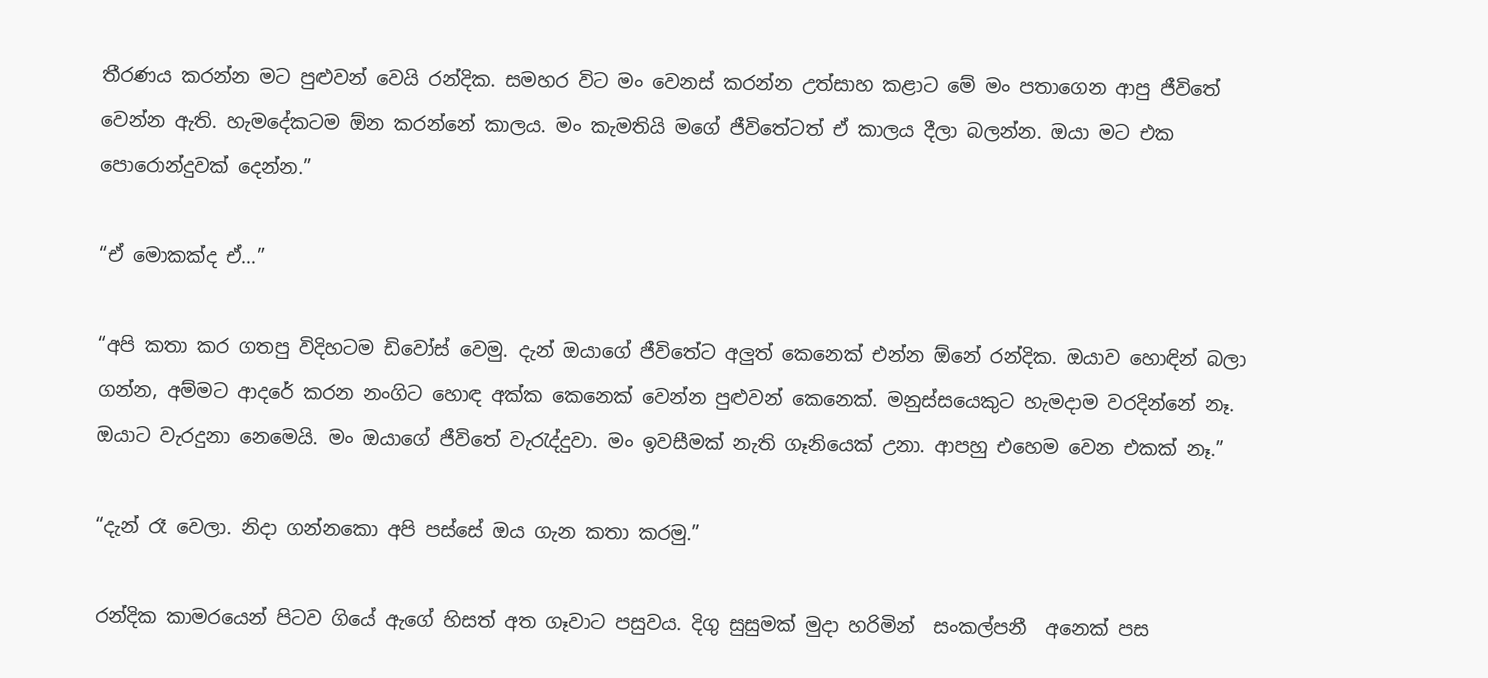තීරණය කරන්න මට පුළුවන් වෙයි රන්දික. සමහර විට මං වෙනස් කරන්න උත්සාහ කළාට මේ මං පතාගෙන ආපු ජීවිතේ වෙන්න ඇති. හැමදේකටම ඕන කරන්නේ කාලය. මං කැමතියි මගේ ජීවිතේටත් ඒ කාලය දීලා බලන්න. ඔයා මට එක පොරොන්දුවක් දෙන්න.”

“ඒ මොකක්ද ඒ…”

“අපි කතා කර ගතපු විදිහටම ඩිවෝස් වෙමු. දැන් ඔයාගේ ජීවිතේට අලුත් කෙනෙක් එන්න ඕනේ රන්දික. ඔයාව හොඳින් බලා ගන්න, අම්මට ආදරේ කරන නංගිට හොඳ අක්ක කෙනෙක් වෙන්න පුළුවන් කෙනෙක්. මනුස්සයෙකුට හැමදාම වරදින්නේ නෑ. ඔයාට වැරදුනා නෙමෙයි. මං ඔයාගේ ජීවිතේ වැරැද්දුවා. මං ඉවසීමක් නැති ගෑනියෙක් උනා. ආපහු එහෙම වෙන එකක් නෑ.”

“දැන් රෑ වෙලා. නිදා ගන්නකො අපි පස්සේ ඔය ගැන කතා කරමු.”

රන්දික කාමරයෙන් පිටව ගියේ ඇගේ හිසත් අත ගෑවාට පසුවය. දිගු සුසුමක් මුදා හරිමින්  සංකල්පනී  අනෙක් පස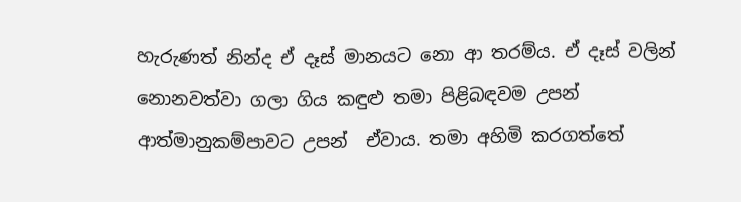හැරුණත් නින්ද ඒ දෑස් මානයට නො ආ තරම්ය. ඒ දෑස් වලින් නොනවත්වා ගලා ගිය කඳුළු තමා පිළිබඳවම උපන් ආත්මානුකම්පාවට උපන්  ඒවාය. තමා අහිමි කරගත්තේ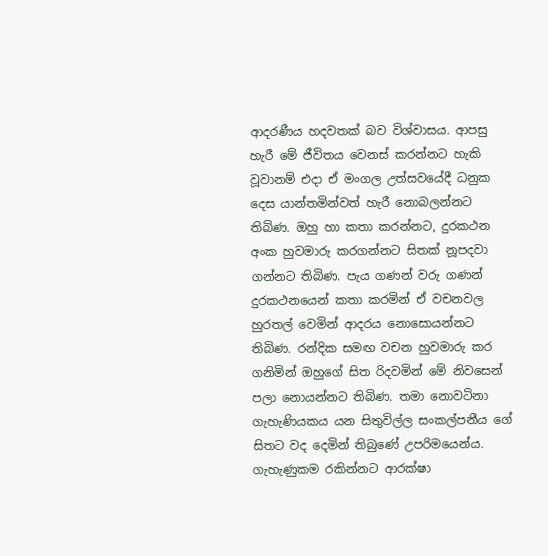ආදරණීය හදවතක් බව විශ්වාසය. ආපසු හැරී මේ ජීවිතය වෙනස් කරන්නට හැකි වූවානම් එදා ඒ මංගල උත්සවයේදී ධනුක දෙස යාන්තමින්වත් හැරී නොබලන්නට තිබිණ. ඔහු හා කතා කරන්නට, දුරකථන අංක හුවමාරු කරගන්නට සිතක් නූපදවා ගන්නට තිබිණ. පැය ගණන් වරු ගණන් දුරකථනයෙන් කතා කරමින් ඒ වචනවල හුරතල් වෙමින් ආදරය නොසොයන්නට තිබිණ. රන්දික සමඟ වචන හුවමාරු කර ගනිමින් ඔහුගේ සිත රිදවමින් මේ නිවසෙන් පලා නොයන්නට තිබිණ. තමා නොවටිනා ගැහැණියකය යන සිතුවිල්ල සංකල්පනීය ගේ සිතට වද දෙමින් තිබුණේ උපරිමයෙන්ය. ගැහැණුකම රකින්නට ආරක්ෂා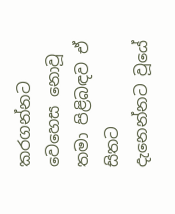කරගන්නට වෙහෙස නොවූ තමා පිළිබඳව ඒ සිතට දැනෙන්නට වූයේ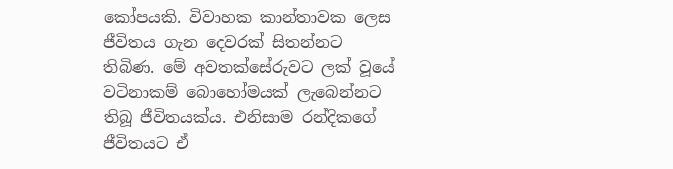කෝපයකි. විවාහක කාන්තාවක ලෙස ජීවිතය ගැන දෙවරක් සිතන්නට තිබිණ. මේ අවතක්සේරුවට ලක් වූයේ වටිනාකම් බොහෝමයක් ලැබෙන්නට තිබූ ජීවිතයක්ය. එනිසාම රන්දිකගේ ජීවිතයට ඒ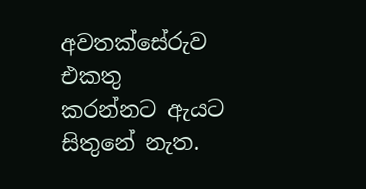අවතක්සේරුව එකතු කරන්නට ඇයට සිතුනේ නැත.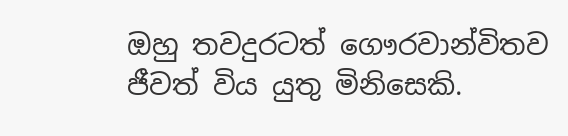ඔහු තවදුරටත් ගෞරවාන්විතව ජීවත් විය යුතු මිනිසෙකි.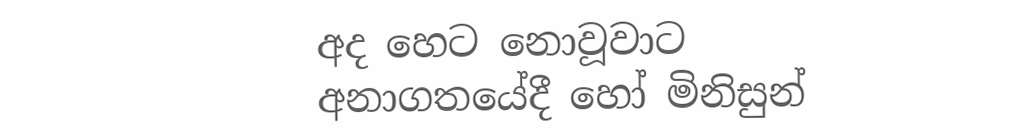අද හෙට නොවූවාට අනාගතයේදී හෝ මිනිසුන්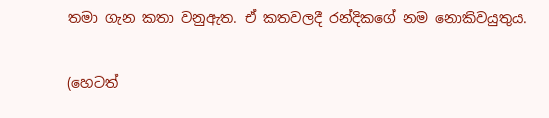තමා ගැන කතා වනුඇත. ඒ කතවලදී රන්දිකගේ නම නොකිවයුතුය.

(හෙටත්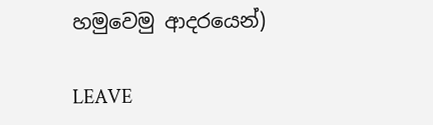හමුවෙමු ආදරයෙන්)

LEAVE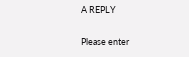A REPLY

Please enter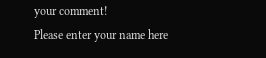your comment!
Please enter your name here